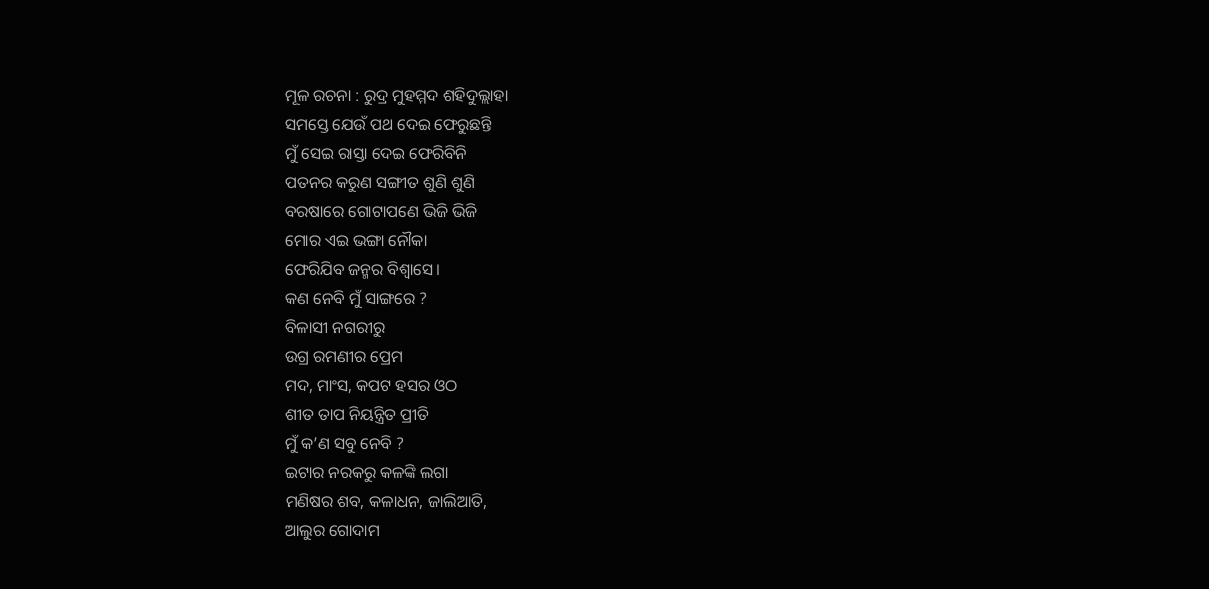ମୂଳ ରଚନା : ରୁଦ୍ର ମୁହମ୍ମଦ ଶହିଦୁଲ୍ଲାହା
ସମସ୍ତେ ଯେଉଁ ପଥ ଦେଇ ଫେରୁଛନ୍ତି
ମୁଁ ସେଇ ରାସ୍ତା ଦେଇ ଫେରିବିନି
ପତନର କରୁଣ ସଙ୍ଗୀତ ଶୁଣି ଶୁଣି
ବରଷାରେ ଗୋଟାପଣେ ଭିଜି ଭିଜି
ମୋର ଏଇ ଭଙ୍ଗା ନୌକା
ଫେରିଯିବ ଜନ୍ମର ବିଶ୍ୱାସେ।
କଣ ନେବି ମୁଁ ସାଙ୍ଗରେ ?
ବିଳାସୀ ନଗରୀରୁ
ଉଗ୍ର ରମଣୀର ପ୍ରେମ
ମଦ, ମାଂସ, କପଟ ହସର ଓଠ
ଶୀତ ତାପ ନିୟନ୍ତ୍ରିତ ପ୍ରୀତି
ମୁଁ କ’ଣ ସବୁ ନେବି ?
ଇଟାର ନରକରୁ କଳଙ୍କି ଲଗା
ମଣିଷର ଶବ, କଳାଧନ, ଜାଲିଆତି,
ଆଲୁର ଗୋଦାମ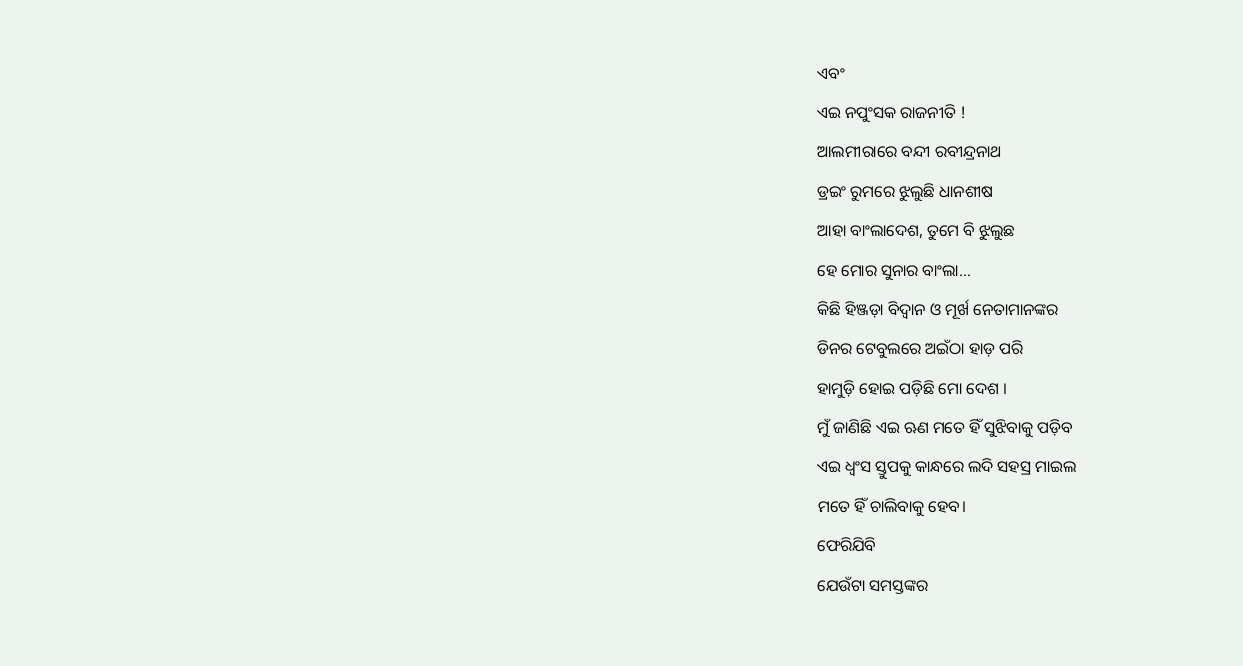ଏବଂ
ଏଇ ନପୁଂସକ ରାଜନୀତି !
ଆଲମୀରାରେ ବନ୍ଦୀ ରବୀନ୍ଦ୍ରନାଥ
ଡ୍ରଇଂ ରୁମରେ ଝୁଲୁଛି ଧାନଶୀଷ
ଆହା ବାଂଲାଦେଶ, ତୁମେ ବି ଝୁଲୁଛ
ହେ ମୋର ସୁନାର ବାଂଲା…
କିଛି ହିଞ୍ଜଡ଼ା ବିଦ୍ୱାନ ଓ ମୂର୍ଖ ନେତାମାନଙ୍କର
ଡିନର ଟେବୁଲରେ ଅଇଁଠା ହାଡ଼ ପରି
ହାମୁଡ଼ି ହୋଇ ପଡ଼ିଛି ମୋ ଦେଶ ।
ମୁଁ ଜାଣିଛି ଏଇ ଋଣ ମତେ ହିଁ ସୁଝିବାକୁ ପଡ଼ିବ
ଏଇ ଧ୍ୱଂସ ସ୍ତୁପକୁ କାନ୍ଧରେ ଲଦି ସହସ୍ର ମାଇଲ
ମତେ ହିଁ ଚାଲିବାକୁ ହେବ।
ଫେରିଯିବି
ଯେଉଁଟା ସମସ୍ତଙ୍କର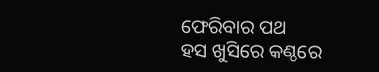ଫେରିବାର ପଥ
ହସ ଖୁସିରେ କଣ୍ଠରେ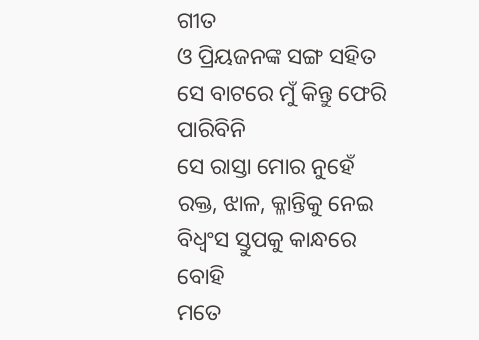ଗୀତ
ଓ ପ୍ରିୟଜନଙ୍କ ସଙ୍ଗ ସହିତ
ସେ ବାଟରେ ମୁଁ କିନ୍ତୁ ଫେରି ପାରିବିନି
ସେ ରାସ୍ତା ମୋର ନୁହେଁ
ରକ୍ତ, ଝାଳ, କ୍ଳାନ୍ତିକୁ ନେଇ
ବିଧ୍ଵଂସ ସ୍ତୁପକୁ କାନ୍ଧରେ ବୋହି
ମତେ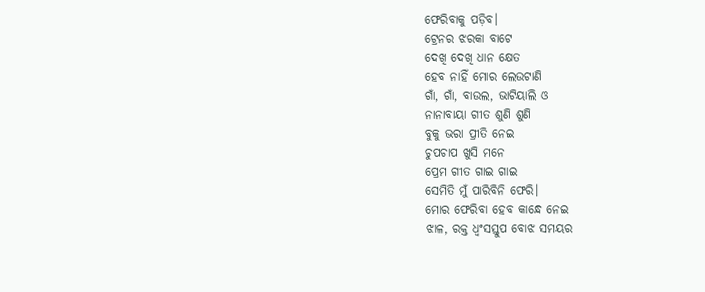ଫେରିବାକୁ ପଡ଼ିବ।
ଟ୍ରେନର ଝରକା ବାଟେ
ଦେଖି ଦେଖି ଧାନ କ୍ଷେତ
ହେବ ନାହିଁ ମୋର ଲେଉଟାଣି
ଗାଁ, ଗାଁ, ବାଉଲ, ଭାଟିୟାଲି ଓ
ନାନାବାୟା ଗୀତ ଶୁଣି ଶୁଣି
ବୁକୁ ଭରା ପ୍ରୀତି ନେଇ
ଚୁପଚାପ ଖୁସି ମନେ
ପ୍ରେମ ଗୀତ ଗାଇ ଗାଇ
ସେମିତି ମୁଁ ପାରିବିନି ଫେରି।
ମୋର ଫେରିବା ହେବ କାନ୍ଧେ ନେଇ
ଝାଳ, ରକ୍ତ ଧ୍ୱଂସସ୍ତୁପ ବୋଝ ସମୟର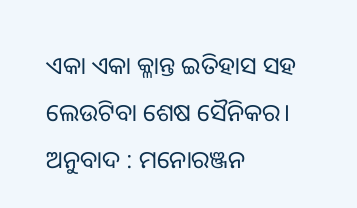ଏକା ଏକା କ୍ଳାନ୍ତ ଇତିହାସ ସହ
ଲେଉଟିବା ଶେଷ ସୈନିକର।
ଅନୁବାଦ : ମନୋରଞ୍ଜନ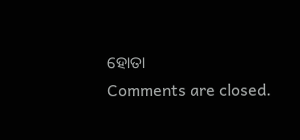ହୋତା
Comments are closed.